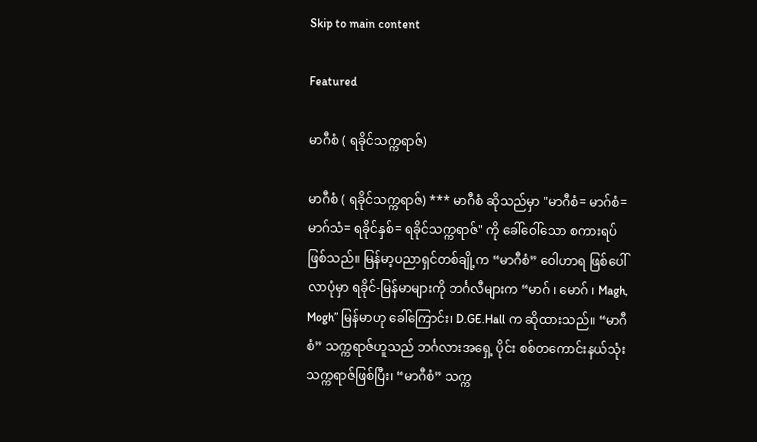Skip to main content

Featured

မာဂီစံ ( ရခိုင်သက္ကရာဇ်)

မာဂီစံ ( ရခိုင်သက္ကရာဇ်) *** မာဂီစံ ဆိုသည်မှာ "မာဂီစံ= မာဂ်စံ= မာဂ်သံ= ရခိုင်နှစ်= ရခိုင်သက္ကရာဇ်" ကို ခေါ်ဝေါ်သော စကားရပ်ဖြစ်သည်။ မြန်မာ့ပညာရှင်တစ်ချို့က “မာဂီစံ” ဝေါဟာရ ဖြစ်ပေါ်လာပုံမှာ ရခိုင်-မြန်မာများကို ဘင်္ဂလီများက “မာဂ် ၊ မောဂ် ၊ Magh, Mogh” မြန်မာဟု ခေါ်ကြောင်း၊ D.GE.Hall က ဆိုထားသည်။ “မာဂီစံ” သက္ကရာဇ်ဟူသည် ဘင်္ဂလားအရှေ့ ပိုင်း စစ်တကောင်းနယ်သုံး သက္ကရာဇ်ဖြစ်ပြီး၊ “မာဂီစံ” သက္က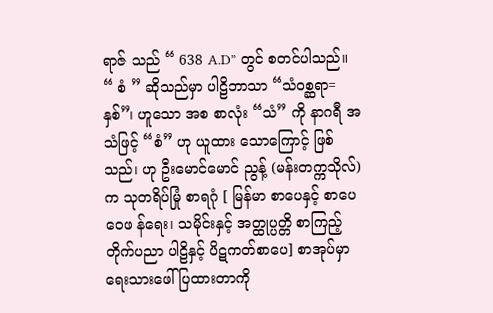ရာဇ် သည် “ 638 A.D” တွင် စတင်ပါသည်။ “ စံ ” ဆိုသည်မှာ ပါဠိဘာသာ “သံ၀စ္ဆရာ= နှစ်”၊ ဟူသော အစ စာလုံး “သံ” ကို နာဂရီ အသံဖြင့် “စံ” ဟု ယူထား သောကြောင့် ဖြစ်သည်၊ ဟု ဦးမောင်မောင် ညွန့် (မန်းတက္ကသိုလ်) က သုတရိပ်မြုံ စာရဂုံ [ မြန်မာ စာပေနှင့် စာပေဝေဖ န်ရေး၊ သမိုင်းနှင့် အတ္ထုပ္ပတ္တိ စာကြည့်တိုက်ပညာ ပါဠိနှင့် ပိဋကတ်စာပေ] စာအုပ်မှာ ရေးသားဖေါ် ပြထားတာကို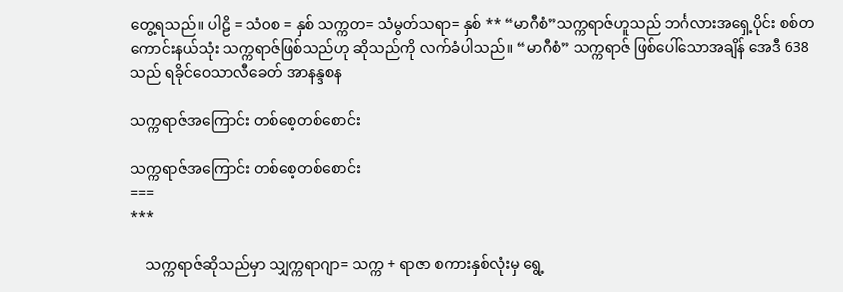တွေ့ရသည်။ ပါဠိ = သံ၀စ = နှစ် သက္ကတ= သံမွတ်သရာ= နှစ် ** “မာဂီစံ”သက္ကရာဇ်ဟူသည် ဘင်္ဂလားအရှေ့ပိုင်း စစ်တကောင်းနယ်သုံး သက္ကရာဇ်ဖြစ်သည်ဟု ဆိုသည်ကို လက်ခံပါသည်။ “မာဂီစံ” သက္ကရာဇ် ဖြစ်ပေါ်သောအချိန် အေဒီ 638 သည် ရခိုင်ဝေသာလီခေတ် အာနန္ဒစန

သက္ကရာဇ်အကြောင်း တစ်စေ့တစ်စောင်း

သက္ကရာဇ်အကြောင်း တစ်စေ့တစ်စောင်း
===
***

    သက္ကရာဇ်ဆိုသည်မှာ သျှက္ကရာဂျာ= သက္က + ရာဇာ စကားနှစ်လုံးမှ ရွေ့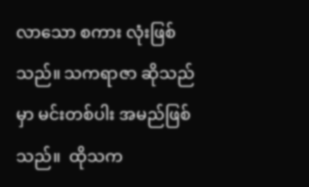လာသော စကား လုံးဖြစ်သည်။ သကရာဇာ ဆိုသည်မှာ မင်းတစ်ပါး အမည်ဖြစ်သည်။  ထိုသက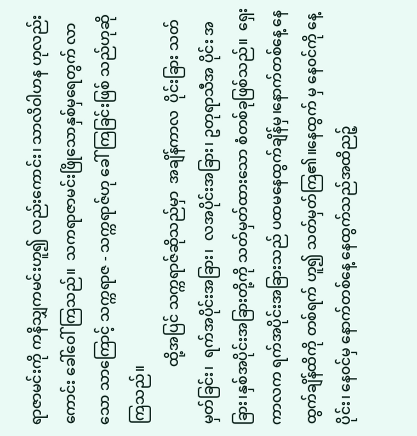ရာဇာမင်းကို ကနိသျှကမင်းဟူ၍ လည်းကောင်း၊ သာလိဝါဟန ဟုလည်းကောင်း ခေါ်ဝေါ်ကြသည်။  သကရာဇာမင်းဖြိုသောနှစ်မှရေတွက် လာသော သာကြောင့် သက္ကရာဇ - သက္ကရာဇ်ဟု ခေါ်ကြခြင်းဖြစ် သည်ဟုဆိုကြသည်။
                ထို့အပြင် သက္ကရာဇ်ဆိုသည်မှာ  အချိန်ကာလ  ပိုင်းခြား သတ်မှတ်ခြင်း၊  ရက်အပိုင်းအခြား၊  လအပိုင်းအခြား၊ ဥတုရာသီအ ပိုင်း အခြား၊နှစ်အပိုင်းအခြားတို့ကို သတ်မှတ်ထားသော စံတစ်ခုဖြစ်သည်။  ရှေးကာလက ရက်အပိုင်းအခြားသည် ပထမနေထွက်ချိန်မှ၊နောက်တစ်နေ့ နေထွက်ချိန်ထိကို တစ်ရက် ဟူ၍ သတ်မှတ်ကြ၏။နေထွက် မှ နေ၀င်ကို နေ့ပိုင်း၊ နေ၀င်မှ နောက်တစ်နေ့ နေထွက်သည်အထိညဉ့်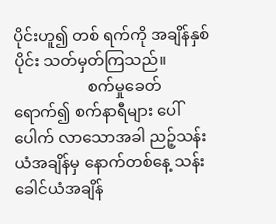ပိုင်းဟူ၍ တစ် ရက်ကို အချိန်နှစ်ပိုင်း သတ်မှတ်ကြသည်။
                   စက်မှုခေတ်ရောက်၍ စက်နာရီများ ပေါ်ပေါက် လာသောအခါ ညဉ့်သန်းယံအချိန်မှ နောက်တစ်နေ့ သန်းခေါင်ယံအချိန်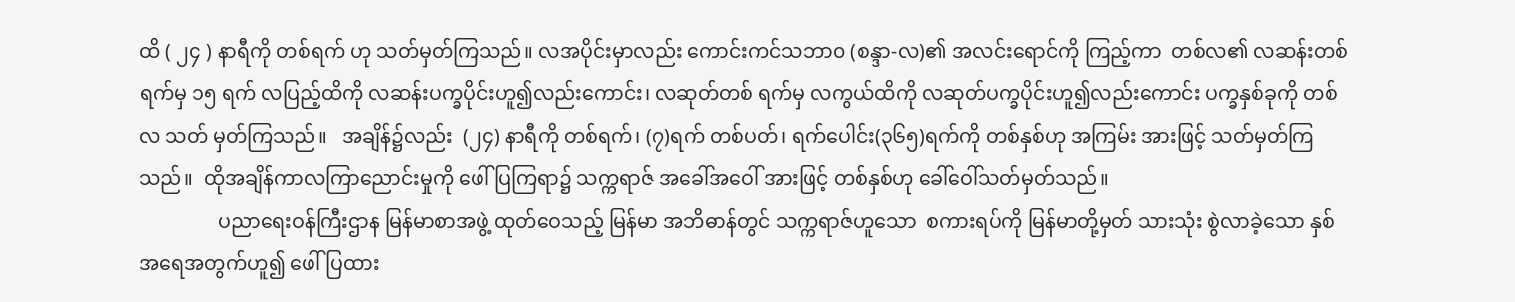ထိ ( ၂၄ ) နာရီကို တစ်ရက် ဟု သတ်မှတ်ကြသည်။ လအပိုင်းမှာလည်း ကောင်းကင်သဘာ၀ (စန္ဒာ-လ)၏ အလင်းရောင်ကို ကြည့်ကာ  တစ်လ၏ လဆန်းတစ်ရက်မှ ၁၅ ရက် လပြည့်ထိကို လဆန်းပက္ခပိုင်းဟူ၍လည်းကောင်း၊ လဆုတ်တစ် ရက်မှ လကွယ်ထိကို လဆုတ်ပက္ခပိုင်းဟူ၍လည်းကောင်း ပက္ခနှစ်ခုကို တစ်လ သတ် မှတ်ကြသည်။   အချိန်၌လည်း  (၂၄) နာရီကို တစ်ရက်၊ (၇)ရက် တစ်ပတ်၊ ရက်ပေါင်း(၃၆၅)ရက်ကို တစ်နှစ်ဟု အကြမ်း အားဖြင့် သတ်မှတ်ကြသည်။  ထိုအချိန်ကာလကြာညောင်းမှုကို ဖေါ်ပြကြရာ၌ သက္ကရာဇ် အခေါ်အဝေါ် အားဖြင့် တစ်နှစ်ဟု ခေါ်ဝေါ်သတ်မှတ်သည်။
                ပညာရေးဝန်ကြီးဌာန မြန်မာစာအဖွဲ့ ထုတ်ဝေသည့် မြန်မာ အဘိဓာန်တွင် သက္ကရာဇ်ဟူသော  စကားရပ်ကို မြန်မာတို့မှတ် သားသုံး စွဲလာခဲ့သော နှစ်အရေအတွက်ဟူ၍ ဖေါ်ပြထား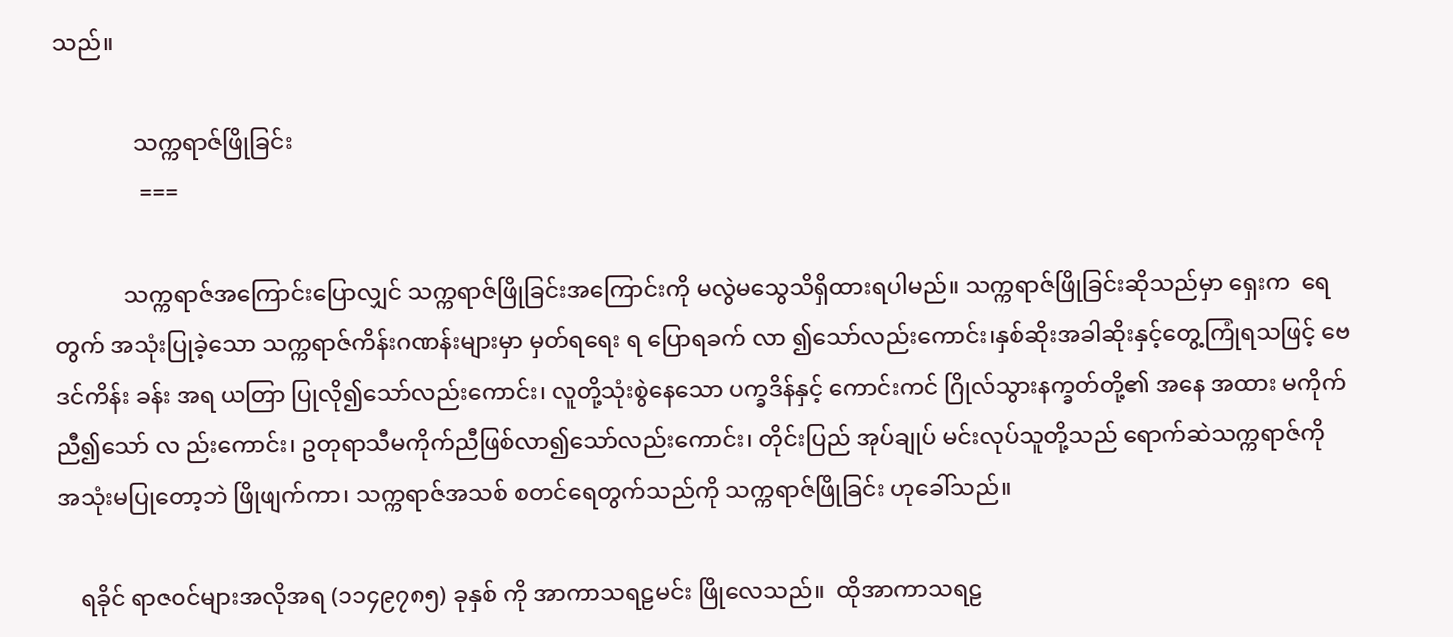သည်။

              သက္ကရာဇ်ဖြိုခြင်း
               ===

            သက္ကရာဇ်အကြောင်းပြောလျှင် သက္ကရာဇ်ဖြိုခြင်းအကြောင်းကို မလွဲမသွေသိရှိထားရပါမည်။ သက္ကရာဇ်ဖြိုခြင်းဆိုသည်မှာ ရှေးက  ရေတွက် အသုံးပြုခဲ့သော သက္ကရာဇ်ကိန်းဂဏန်းများမှာ မှတ်ရရေး ရ ပြောရခက် လာ ၍သော်လည်းကောင်း၊နှစ်ဆိုးအခါဆိုးနှင့်တွေ့ကြုံရသဖြင့် ဗေဒင်ကိန်း ခန်း အရ ယတြာ ပြုလို၍သော်လည်းကောင်း၊ လူတို့သုံးစွဲနေသော ပက္ခဒိန်နှင့် ကောင်းကင် ဂြိုလ်သွားနက္ခတ်တို့၏ အနေ အထား မကိုက်ညီ၍သော် လ ည်းကောင်း၊ ဥတုရာသီမကိုက်ညီဖြစ်လာ၍သော်လည်းကောင်း၊ တိုင်းပြည် အုပ်ချုပ် မင်းလုပ်သူတို့သည် ရောက်ဆဲသက္ကရာဇ်ကို အသုံးမပြုတော့ဘဲ ဖြိုဖျက်ကာ၊ သက္ကရာဇ်အသစ် စတင်ရေတွက်သည်ကို သက္ကရာဇ်ဖြိုခြင်း ဟုခေါ်သည်။

    ရခိုင် ရာဇ၀င်များအလိုအရ (၁၁၄၉၇၈၅) ခုနှစ် ကို အာကာသရဠမင်း ဖြိုလေသည်။  ထိုအာကာသရဠ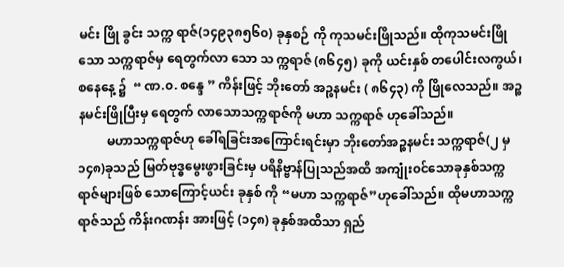မင်း ဖြို ခွင်း သက္က ရာဇ်(၁၄၉၃၈၅၆၀) ခုနှစဉ် ကို ကုသမင်းဖြိုသည်။ ထိုကုသမင်းဖြိုသော သက္ကရာဇ်မှ ရေတွက်လာ သော သ က္ကရာဇ် (၈၆၄၅) ခုကို ယင်းနှစ် တပေါင်းလကွယ်၊ စနေနေ့ ၌  “ ဏ.၀. စန္ဒေ ” ကိန်းဖြင့် ဘိုးတော် အဉ္စနမင်း ( ၈၆၄၃) ကို ဖြိုလေသည်။ အဉ္စနမင်းဖြိုပြီးမှ ရေတွက် လာသောသက္ကရာဇ်ကို မဟာ သက္ကရာဇ် ဟုခေါ်သည်။
         မဟာသက္ကရာဇ်ဟု ခေါ်ရခြင်းအကြောင်းရင်းမှာ ဘိုးတော်အဉ္စနမင်း သက္ကရာဇ်(၂ မှ ၁၄၈)ခုသည် မြတ်ဗုဒ္ဓမွေးဖွားခြင်းမှ ပရိနိဗ္ဗာန်ပြုသည်အထိ အကျုံး၀င်သောခုနှစ်သက္က ရာဇ်များဖြစ် သောကြောင့်ယင်း ခုနှစ် ကို “မဟာ သက္ကရာဇ်”ဟုခေါ်သည်။ ထိုမဟာသက္ကရာဇ်သည် ကိန်းဂဏန်း အားဖြင့် (၁၄၈) ခုနှစ်အထိသာ ရှည်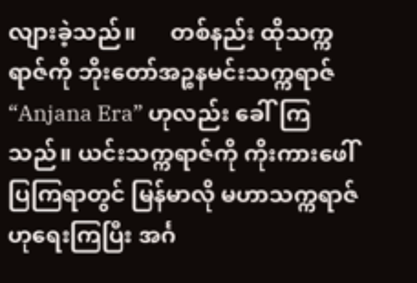လျားခဲ့သည်။      တစ်နည်း ထိုသက္ကရာဇ်ကို ဘိုးတော်အဉ္စနမင်းသက္ကရာဇ်  “Anjana Era” ဟုလည်း ခေါ်ကြ သည်။ ယင်းသက္ကရာဇ်ကို ကိုးကားဖေါ်ပြကြရာတွင် မြန်မာလို မဟာသက္ကရာဇ်ဟုရေးကြပြီး အင်္ဂ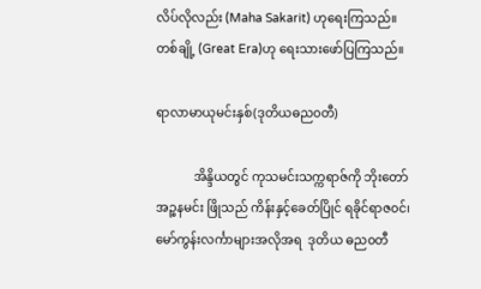လိပ်လိုလည်း (Maha Sakarit) ဟုရေးကြသည်။ တစ်ချို့ (Great Era)ဟု ရေးသားဖော်ပြကြသည်။

ရာလာမာယုမင်းနှစ်(ဒုတိယဓည၀တီ)

            အိန္ဒိယတွင် ကုသမင်းသက္ကရာဇ်ကို ဘိုးတော်အဉ္စနမင်း ဖြိုသည် ကိန်းနှင့်ခေတ်ပြိုင် ရခိုင်ရာဇ၀င်၊ မော်ကွန်းလင်္ကာများအလိုအရ  ဒုတိယ ဓည၀တီ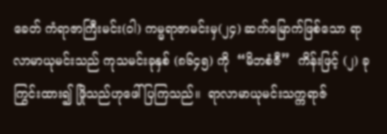ခေတ် ကံရာဇာကြီးမင်း(ဝါ) ကမ္မရာဇာမင်းမှ(၂၄) ဆက်မြောက်ဖြစ်သော ရာလာမာယုမင်းသည် ကုသမင်းခုနှစ် (၈၆၄၅) ကို  “မိဘစံဇီ”  ကိန်းဖြင့် (၂) ခု ကြွင်းထား၍ ဖြိုသည်ဟုဖေါ်ပြကြသည်။  ရာလာမာယုမင်းသက္ကရာဇ်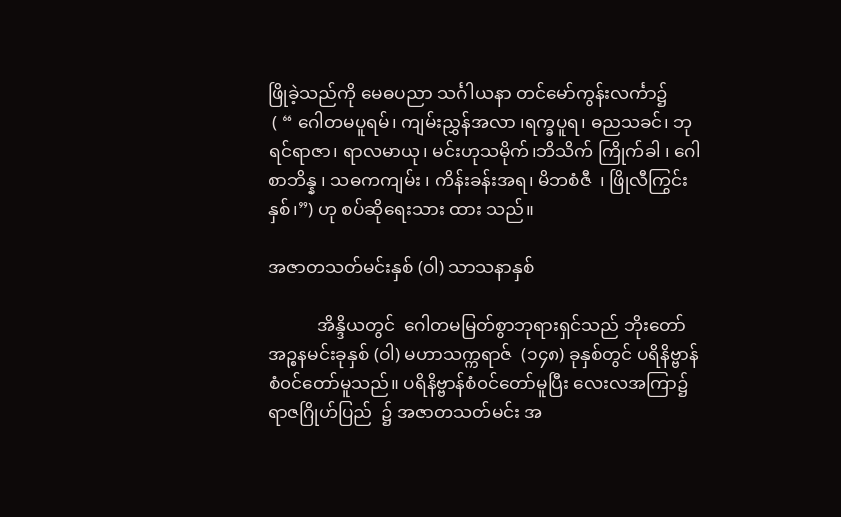ဖြိုခဲ့သည်ကို မေဓပညာ သင်္ဂါယနာ တင်မော်ကွန်းလင်္ကာ၌
 ( “ ဂေါတမပူရမ်၊ ကျမ်းညွှန်အလာ ၊ရက္ခပူရ၊ ဓညသခင်၊ ဘုရင်ရာဇာ၊ ရာလမာယု၊ မင်းဟုသမိုက်၊ဘိသိက် ကြိုက်ခါ ၊ ဂေါစာဘိန္န ၊ သဓကကျမ်း ၊ ကိန်းခန်းအရ၊ မိဘစံဇီ  ၊ ဖြိုလီကြွင်းနှစ်၊”) ဟု စပ်ဆိုရေးသား ထား သည်။

အဇာတသတ်မင်းနှစ် (ဝါ) သာသနာနှစ်

           အိန္ဒိယတွင်  ဂေါတမမြတ်စွာဘုရားရှင်သည် ဘိုးတော်အဉ္စနမင်းခုနှစ် (ဝါ) မဟာသက္ကရာဇ်  (၁၄၈) ခုနှစ်တွင် ပရိနိဗ္ဗာန် စံ၀င်တော်မူသည်။ ပရိနိဗ္ဗာန်စံ၀င်တော်မူပြီး လေးလအကြာ၌ ရာဇဂြိုဟ်ပြည်  ၌ အဇာတသတ်မင်း အ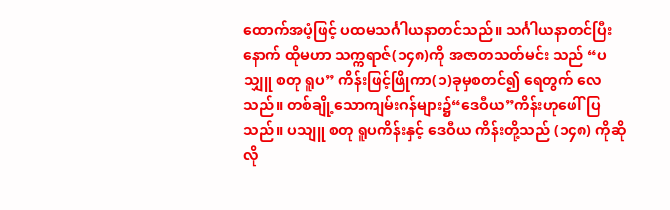ထောက်အပံ့ဖြင့် ပထမသင်္ဂါယနာတင်သည်။ သင်္ဂါယနာတင်ပြီးနောက် ထိုမဟာ သက္ကရာဇ်(၁၄၈)ကို အဇာတသတ်မင်း သည် “ပသျှူ စတု ရူပ” ကိန်းဖြင့်ဖြိုကာ(၁)ခုမှစတင်၍ ရေတွက် လေသည်။ တစ်ချို့သောကျမ်းဂန်များ၌“ဒေဝီယ”ကိန်းဟုဖေါ်ပြသည်။ ပသျူ စတု ရူပကိန်းနှင့် ဒေဝီယ ကိန်းတို့သည် (၁၄၈) ကိုဆိုလို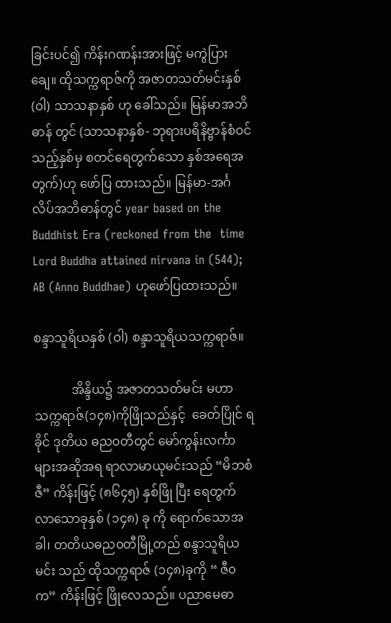ခြင်းပင်၍ ကိန်းဂဏန်းအားဖြင့် မကွဲပြားချေ။ ထိုသက္ကရာဇ်ကို အဇာတသတ်မင်းနှစ် (ဝါ) သာသနာနှစ် ဟု ခေါ်သည်။ မြန်မာအဘိဓာန် တွင် (သာသနာနှစ်- ဘုရားပရိနိဗ္ဗာန်စံဝင်သည့်နှစ်မှ စတင်ရေတွက်သော နှစ်အရေအတွက်)ဟု ဖော်ပြ ထားသည်။ မြန်မာ-အင်္ဂလိပ်အဘိဓာန်တွင် year based on the Buddhist Era (reckoned from the  time Lord Buddha attained nirvana in (544); AB (Anno Buddhae) ဟုဖော်ပြထားသည်။

စန္ဒာသူရိယနှစ် (ဝါ) စန္ဒာသူရိယသက္ကရာဇ်။

            အိန္ဒိယ၌ အဇာတသတ်မင်း မဟာသက္ကရာဇ်(၁၄၈)ကိုဖြိုသည်နှင့်  ခေတ်ပြိုင် ရခိုင် ဒုတိယ ဓည၀တီတွင် မော်ကွန်းလင်္ကာများအဆိုအရ ရာလာမာယုမင်းသည် “မိဘစံဇီ” ကိန်းဖြင့် (၈၆၄၅) နှစ်ဖြို ပြီး ရေတွက် လာသောခုနှစ် (၁၄၈) ခု ကို ရောက်သောအခါ၊ တတိယဓည၀တီမြို့တည် စန္ဒာသူရိယမင်း သည် ထိုသက္ကရာဇ် (၁၄၈)ခုကို “ ဇီ၀က” ကိန်းဖြင့် ဖြိုလေသည်။ ပညာမေဓာ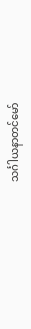သင်္ဂါယနာတင်မော်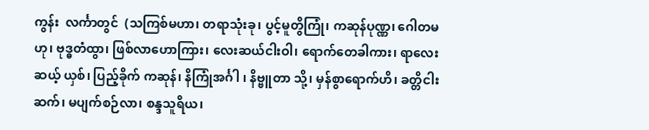ကွန်း  လင်္ကာတွင်  (သကြစ်မဟာ၊ တရာသုံးခု၊ ပွင့်မူတွိကြုံ၊ ကဆုန်ပုဏ္ဏ၊ ဂေါတမဟု၊ ဗုဒ္ဓတံထွာ၊ ဖြစ်လာဟောကြား၊ လေးဆယ်ငါးဝါ၊ ရောက်တေခါကား၊ ရာလေး ဆယ့် ယှစ်၊ ပြည့်ခိုက် ကဆုန်၊ နိကြုံအင်္ဂါ ၊ နိဗ္ဗူတာ သို့၊ မှန်စွာရောက်ဟိ၊ ခတ္တိငါးဆက်၊ မပျက်စဉ်လာ၊ စန္ဒသူရိယ၊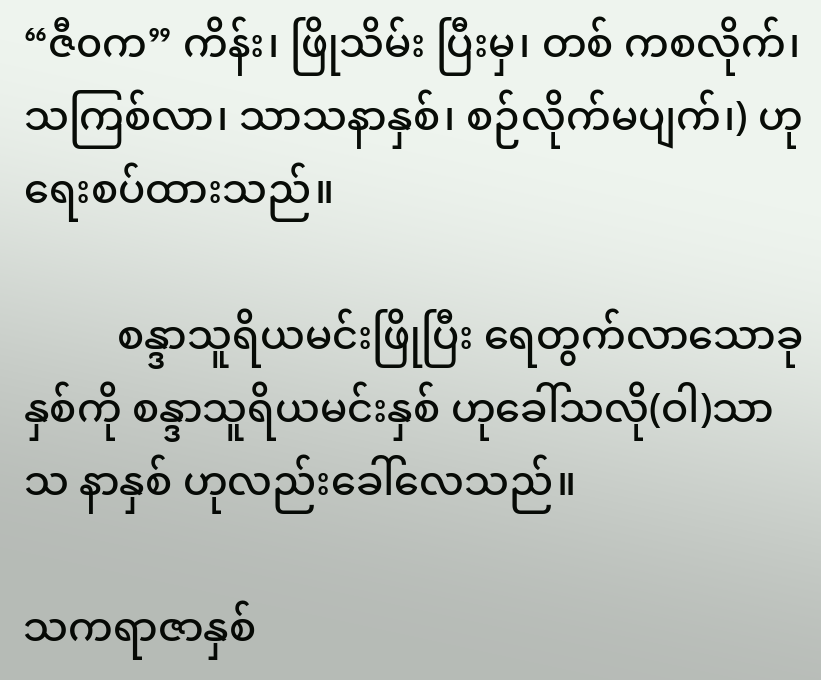“ဇီ၀က” ကိန်း၊ ဖြိုသိမ်း ပြီးမှ၊ တစ် ကစလိုက်၊ သကြစ်လာ၊ သာသနာနှစ်၊ စဉ်လိုက်မပျက်၊) ဟု ရေးစပ်ထားသည်။

         စန္ဒာသူရိယမင်းဖြိုပြီး ရေတွက်လာသောခုနှစ်ကို စန္ဒာသူရိယမင်းနှစ် ဟုခေါ်သလို(ဝါ)သာသ နာနှစ် ဟုလည်းခေါ်လေသည်။

သကရာဇာနှစ်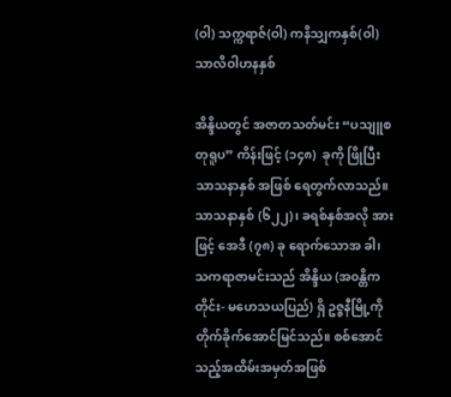(ဝါ) သက္ကရာဇ်(ဝါ) ကနိသျှကနှစ်(ဝါ) သာလိဝါဟနနှစ်

အိန္ဒိယတွင် အဇာတသတ်မင်း “ပသျူစတုရူပ” ကိန်းဖြင့် (၁၄၈)  ခုကို ဖြိုပြီး သာသနာနှစ် အဖြစ် ရေတွက်လာသည်။ သာသနာနှစ် (၆၂၂)၊ ခရစ်နှစ်အလို အားဖြင့် အေဒီ (၇၈) ခု ရောက်သောအ ခါ၊  သကရာဇာမင်းသည် အိန္ဒိယ (အ၀န္တိကတိုင်း- မဟေသယပြည်) ရှိ ဥဇ္ဇနီမြို့ကို တိုက်ခိုက်အောင်မြင်သည်။ စစ်အောင်သည့်အထိမ်းအမှတ်အဖြစ်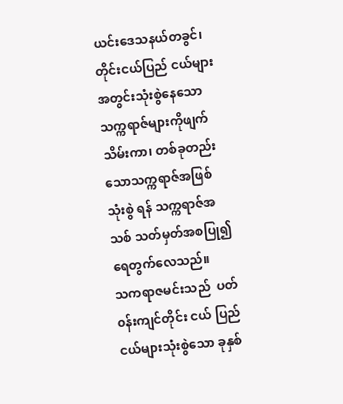ယင်းဒေသနယ်တခွင်၊ တိုင်းငယ်ပြည် ငယ်များအတွင်းသုံးစွဲနေသော သက္ကရာဇ်များကိုဖျက်သိမ်းကာ၊ တစ်ခုတည်းသောသက္ကရာဇ်အဖြစ်သုံးစွဲ ရန် သက္ကရာဇ်အသစ် သတ်မှတ်အစပြု၍  ရေတွက်လေသည်။
သကရာဇမင်းသည်  ပတ်၀န်းကျင်တိုင်း ငယ် ပြည်ငယ်များသုံးစွဲသော ခုနှစ်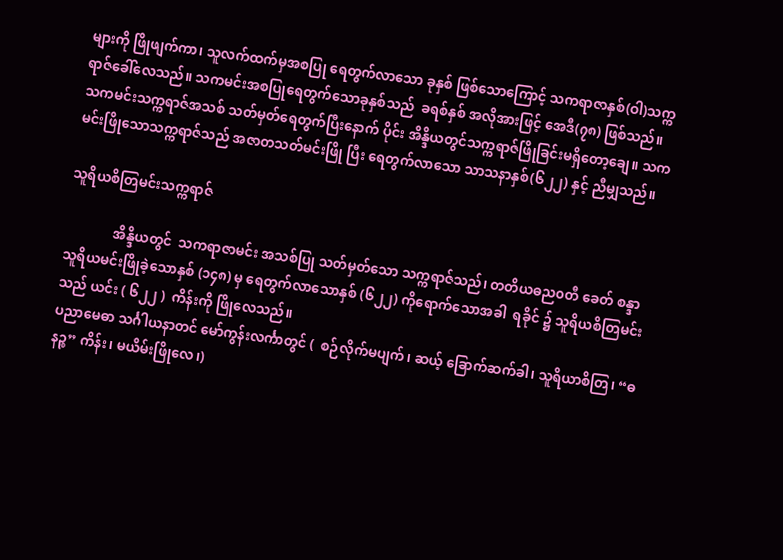များကို ဖြိုဖျက်ကာ၊ သူလက်ထက်မှအစပြု ရေတွက်လာသော ခုနှစ် ဖြစ်သောကြောင့် သကရာဇာနှစ်(ဝါ)သက္ကရာဇ်ခေါ်လေသည်။ သကမင်းအစပြုရေတွက်သောခုနှစ်သည်  ခရစ်နှစ် အလိုအားဖြင့် အေဒီ(၇၈) ဖြစ်သည်။ သကမင်းသက္ကရာဇ်အသစ် သတ်မှတ်ရေတွက်ပြီးနောက် ပိုင်း အိန္ဒိယတွင်သက္ကရာဇ်ဖြိုခြင်းမရှိတော့ချေ။ သကမင်းဖြိုသောသက္ကရာဇ်သည် အဇာတသတ်မင်းဖြို ပြီး ရေတွက်လာသော သာသနာနှစ်(၆၂၂) နှင့် ညီမျှသည်။

သူရိယစိတြမင်းသက္ကရာဇ်

              အိန္ဒိယတွင်  သကရာဇာမင်း အသစ်ပြု သတ်မှတ်သော သက္ကရာဇ်သည်၊ တတိယဓည၀တီ ခေတ် စန္ဒာသူရိယမင်းဖြိုခဲ့သောနှစ် (၁၄၈) မှ ရေတွက်လာသောနှစ် (၆၂၂) ကိုရောက်သောအခါ  ရခိုင် ၌ သူရိယစိတြမင်းသည် ယင်း ( ၆၂၂ )  ကိန်းကို ဖြိုလေသည်။
ပညာမေဓာ သင်္ဂါယနာတင် မော်ကွန်းလင်္ကာတွင် (  စဉ်လိုက်မပျက်၊ ဆယ့် ခြောက်ဆက်ခါ၊ သူရိယာစိတြ၊ “ဓနဉ္စ” ကိန်း၊ မယိမ်းဖြိုလေ၊)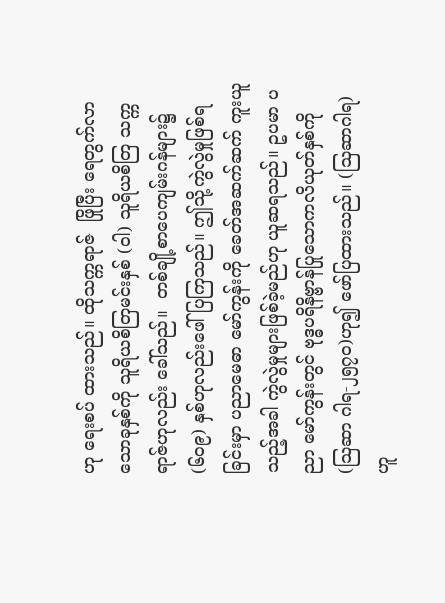ဟု ရေးစပ် ထားသည်။ ထိုသက္ကရာဇ်  ဖြိုပြီး ရေတွက်လာသောခုနှစ်ကို သူရိယစိတြမင်းနှစ် (ဝါ) သူရိယစိတြ သက္ကရာဇ်ဟုလည်း ခေါ်သည်။  တစ်ချို့စာပေကျမ်းဂန်များ၌ (၆၀၉) နှစ်ဟုလည်းဖေါ်ပြကြသည်။ ဤသို့ကွဲလွဲမှုဖြစ်ရခြင်းမှာ ပညာမေဓာ မော်ကွန်းကို ခေတ်အဆက်ဆက် ကူးယူသည့်အခါ ကွဲလွဲမှုများဖြစ်ခဲ့မည်ဟု ယူဆရသည်။ ဥပမာ ပညာ မော်ကွန်းတွင် ဗုဒ္ဓပရိနိဗ္ဗာန်ပြုသောကလိယုတ်နှစ်ကို (သြဆာ ဂါရ-၂၅၇၀)ဟု၍ ဖော်ပြထားသည်။ (သြဆာဂါရ) ဟူ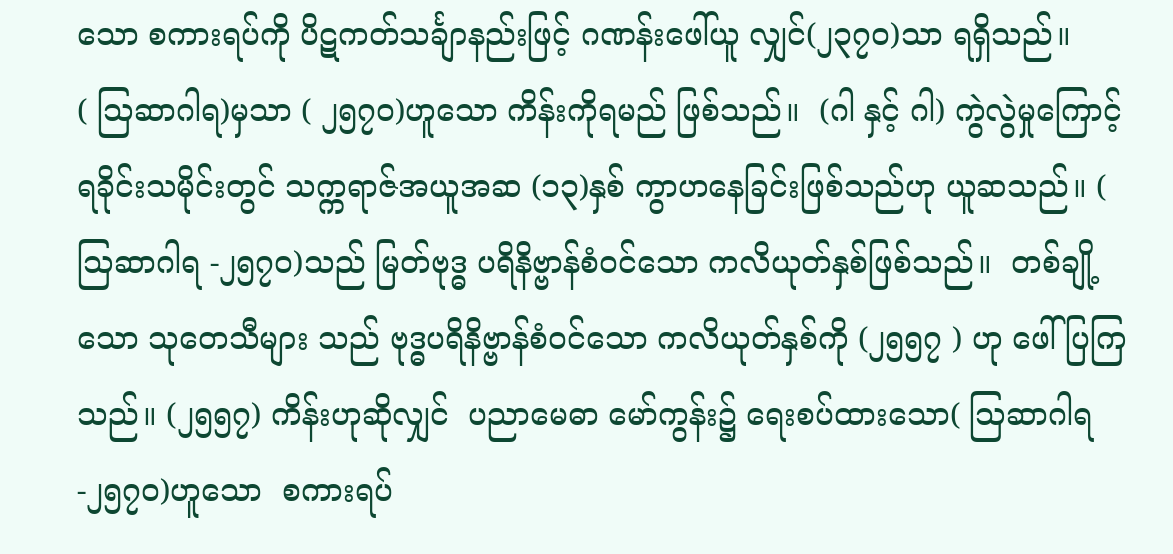သော စကားရပ်ကို ပိဋကတ်သင်္ချာနည်းဖြင့် ဂဏန်းဖေါ်ယူ လျှင်(၂၃၇၀)သာ ရရှိသည်။            ( သြဆာဂါရ)မှသာ ( ၂၅၇၀)ဟူသော ကိန်းကိုရမည် ဖြစ်သည်။  (ဂါ နှင့် ဂါ) ကွဲလွဲမှုကြောင့်   ရခိုင်းသမိုင်းတွင် သက္ကရာဇ်အယူအဆ (၁၃)နှစ် ကွာဟနေခြင်းဖြစ်သည်ဟု ယူဆသည်။ ( သြဆာဂါရ -၂၅၇၀)သည် မြတ်ဗုဒ္ဓ ပရိနိဗ္ဗာန်စံ၀င်သော ကလိယုတ်နှစ်ဖြစ်သည်။  တစ်ချို့သော သုတေသီများ သည် ဗုဒ္ဓပရိနိဗ္ဗာန်စံ၀င်သော ကလိယုတ်နှစ်ကို (၂၅၅၇ ) ဟု ဖေါ်ပြကြသည်။ (၂၅၅၇) ကိန်းဟုဆိုလျှင်  ပညာမေဓာ မော်ကွန်း၌ ရေးစပ်ထားသော( သြဆာဂါရ-၂၅၇၀)ဟူသော  စကားရပ်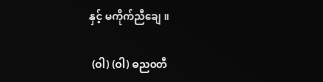နှင့် မကိုက်ညီချေ။

 (ဝါ) (ဝါ) ဓည၀တီ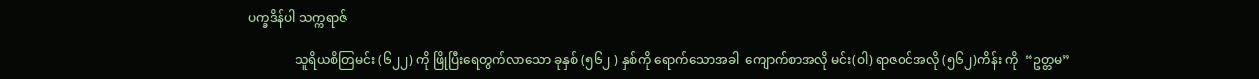ပက္ခဒိန်ပါ သက္ကရာဇ်

               သူရိယစိတြမင်း (၆၂၂) ကို ဖြိုပြီးရေတွက်လာသော ခုနှစ် (၅၆၂ ) နှစ်ကို ရောက်သောအခါ  ကျောက်စာအလို မင်း(ဝါ) ရာဇ၀င်အလို (၅၆၂)ကိန်း ကို  “ဥတ္တမ”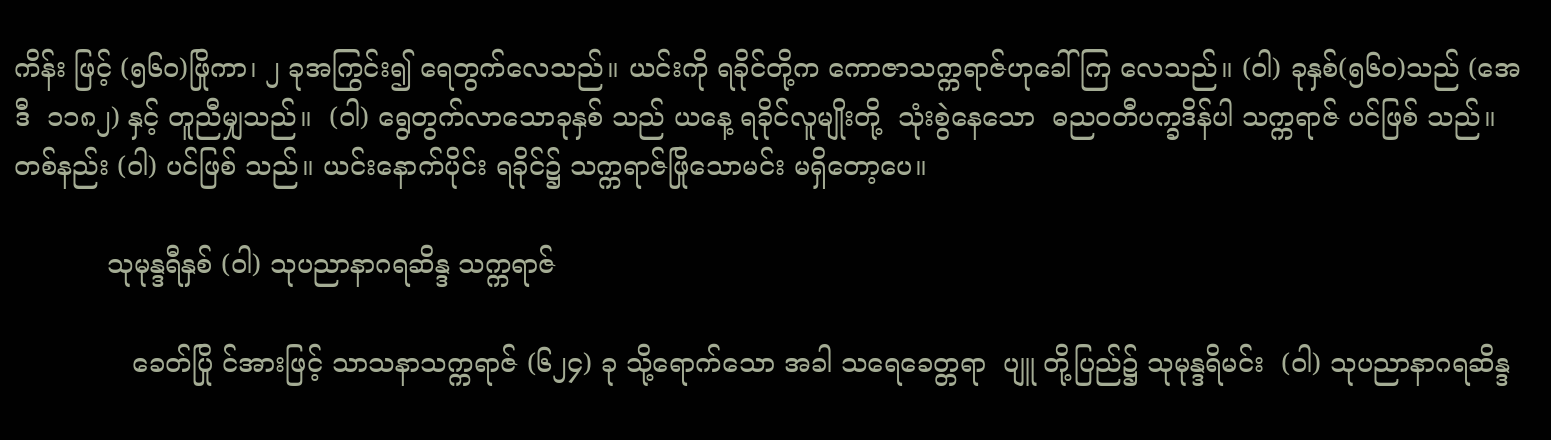ကိန်း ဖြင့် (၅၆၀)ဖြိုကာ၊ ၂ ခုအကြွင်း၍ ရေတွက်လေသည်။ ယင်းကို ရခိုင်တို့က ကောဇာသက္ကရာဇ်ဟုခေါ်ကြ လေသည်။ (ဝါ) ခုနှစ်(၅၆၀)သည် (အေဒီ  ၁၁၈၂) နှင့် တူညီမျှသည်။  (ဝါ) ရွေတွက်လာသောခုနှစ် သည် ယနေ့ ရခိုင်လူမျိုးတို့  သုံးစွဲနေသော  ဓည၀တီပက္ခဒိန်ပါ သက္ကရာဇ် ပင်ဖြစ် သည်။ တစ်နည်း (ဝါ) ပင်ဖြစ် သည်။ ယင်းနောက်ပိုင်း ရခိုင်၌ သက္ကရာဇ်ဖြိုသောမင်း မရှိတော့ပေ။

           သုမုန္ဒရီနှစ် (ဝါ) သုပညာနာဂရဆိန္ဒ သက္ကရာဇ်

              ခေတ်ပြို င်အားဖြင့် သာသနာသက္ကရာဇ် (၆၂၄) ခု သို့ရောက်သော အခါ သရေခေတ္တရာ  ပျူ တို့ပြည်၌ သုမုန္ဒရိမင်း  (ဝါ) သုပညာနာဂရဆိန္ဒ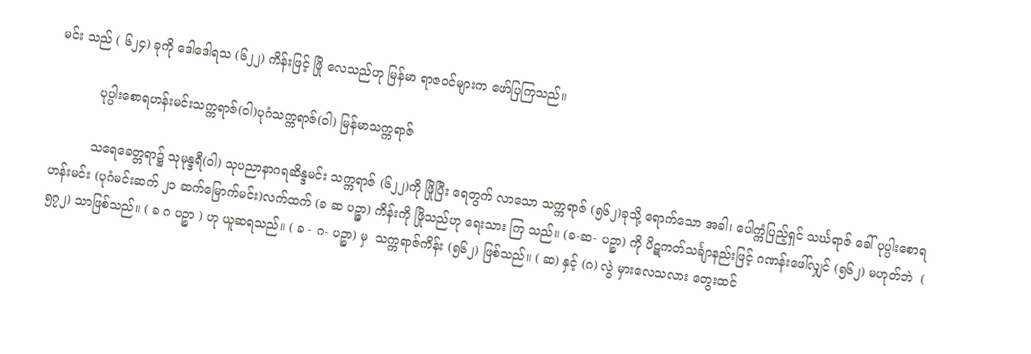မင်း သည် ( ၆၂၄) ခုကို ဒေါဒေါရသ (၆၂၂) ကိန်းဖြင့် ဖြို လေသည်ဟု မြန်မာ ရာဇ၀င်များက ဖော်ပြကြသည်။

           ပုပ္ပါးစောရဟန်းမင်းသက္ကရာဇ်(ဝါ)ပုဂံသက္ကရာဇ်(ဝါ) မြန်မာသက္ကရာဇ်

          သရေခေတ္တရာ၌ သုမုန္ဒရီ(ဝါ) သုပညာနာဂရဆိန္ဒမင်း သက္ကရာဇ် (၆၂၂)ကို ဖြိုပြီး ရေတွက် လာသော သက္ကရာဇ် (၅၆၂)ခုသို့ ရောက်သော အခါ၊ ပေါက္ကံပြည့်ရှင် သင်္ဃရာဇ် ခေါ် ပုပ္ပါးစောရဟန်းမင်း (ပုဂံမင်းဆက် ၂၁ ဆက်မြောက်မင်း)လက်ထက် (ခ ဆ ပဉ္ဇာ) ကိန်းကို ဖြိုသည်ဟု ရေးသား ကြ သည်။ (ခ-ဆ- ပဉ္စာ) ကို ပိဋကတ်သင်္ချာနည်းဖြင့် ဂဏန်းဖေါ်လျှင် (၅၆၂) မဟုတ်ဘဲ  ( ၅၇၂) သာဖြစ်သည်။ ( ခ ဂ ပဉ္စာ ) ဟု ယူဆရသည်။ ( ခ - ဂ- ပဉ္စာ) မှ  သက္ကရာဇ်ကိန်း (၅၆၂) ဖြစ်သည်။ ( ဆ) နှင့် (ဂ) လွဲ မှားလေသလား တွေးထင်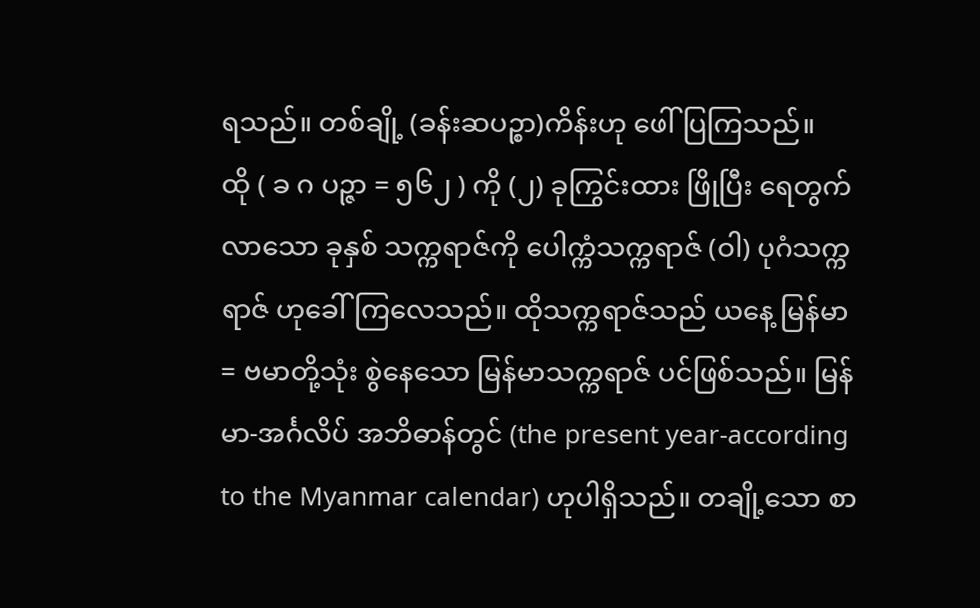ရသည်။ တစ်ချို့ (ခန်းဆပဉ္စာ)ကိန်းဟု ဖေါ်ပြကြသည်။                  ထို ( ခ ဂ ပဉ္ဇာ = ၅၆၂ ) ကို (၂) ခုကြွင်းထား ဖြိုပြီး ရေတွက်လာသော ခုနှစ် သက္ကရာဇ်ကို ပေါက္ကံသက္ကရာဇ် (ဝါ) ပုဂံသက္ကရာဇ် ဟုခေါ်ကြလေသည်။ ထိုသက္ကရာဇ်သည် ယနေ့ မြန်မာ= ဗမာတို့သုံး စွဲနေသော မြန်မာသက္ကရာဇ် ပင်ဖြစ်သည်။ မြန်မာ-အင်္ဂလိပ် အဘိဓာန်တွင် (the present year-according to the Myanmar calendar) ဟုပါရှိသည်။ တချို့သော စာ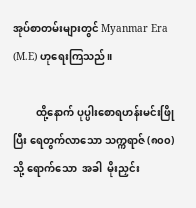အုပ်စာတမ်းများတွင် Myanmar Era (M.E) ဟုရေးကြသည်။

         ထို့နောက် ပုပ္ပါးစောရဟန်းမင်းဖြိုပြီး ရေတွက်လာသော သက္ကရာဇ် (၈၀၀) သို့ ရောက်သော  အခါ  မိုးညှင်း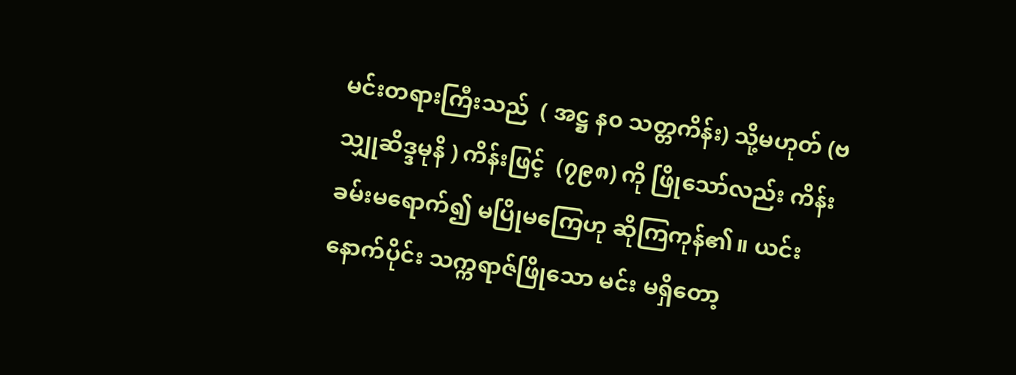မင်းတရားကြီးသည်  ( အဋ္ဌ န၀ သတ္တကိန်း) သို့မဟုတ် (ဗသျှုဆိဒ္ဒမုနိ ) ကိန်းဖြင့်  (၇၉၈) ကို ဖြိုသော်လည်း ကိန်းခမ်းမရောက်၍ မပြိုမကြေဟု ဆိုကြကုန်၏။ ယင်းနောက်ပိုင်း သက္ကရာဇ်ဖြိုသော မင်း မရှိတော့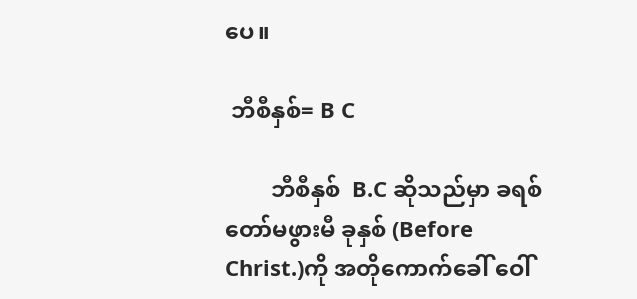ပေ။

 ဘီစီနှစ်= B C

        ဘီစီနှစ်  B.C ဆိုသည်မှာ ခရစ်တော်မဖွားမီ ခုနှစ် (Before Christ.)ကို အတိုကောက်ခေါ် ဝေါ်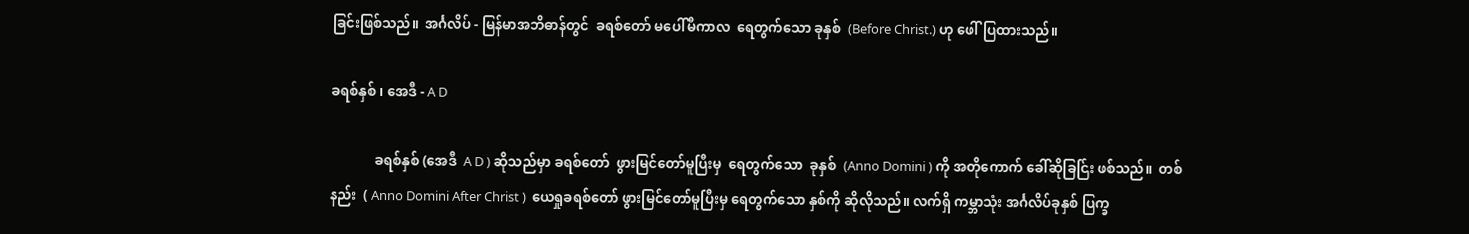ခြင်းဖြစ်သည်။  အင်္ဂလိပ် - မြန်မာအဘိဓာန်တွင်  ခရစ်တော် မပေါ်မီကာလ  ရေတွက်သော ခုနှစ်  (Before Christ.) ဟု ဖေါ်ပြထားသည်။

ခရစ်နှစ် ၊ အေဒီ - A D

             ခရစ်နှစ် (အေဒီ  A D ) ဆိုသည်မှာ ခရစ်တော်  ဖွားမြင်တော်မူပြီးမှ  ရေတွက်သော  ခုနှစ်  (Anno Domini ) ကို အတိုကောက် ခေါ်ဆိုခြင်ြး ဖစ်သည်။  တစ်နည်း  ( Anno Domini After Christ )  ယေရှုခရစ်တော် ဖွားမြင်တော်မူပြီးမှ ရေတွက်သော နှစ်ကို ဆိုလိုသည်။ လက်ရှိ ကမ္ဘာသုံး အင်္ဂလိပ်ခုနှစ် ပြက္ခ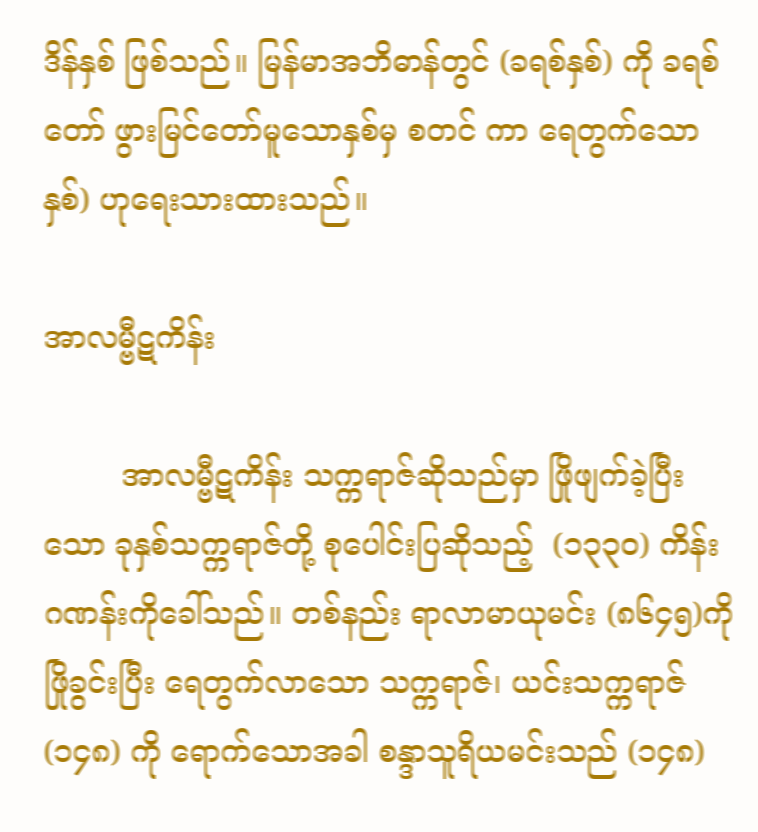ဒိန်နှစ် ဖြစ်သည်။ မြန်မာအဘိဓာန်တွင် (ခရစ်နှစ်) ကို ခရစ်တော် ဖွားမြင်တော်မူသောနှစ်မှ စတင် ကာ ရေတွက်သောနှစ်) ဟုရေးသားထားသည်။

အာလမ္ဗီဋကိန်း

        အာလမ္ဗီဋကိန်း သက္ကရာဇ်ဆိုသည်မှာ ဖြိုဖျက်ခဲ့ပြီးသော ခုနှစ်သက္ကရာဇ်တို့ စုပေါင်းပြဆိုသည့်  (၁၃၃၀) ကိန်းဂဏန်းကိုခေါ်သည်။ တစ်နည်း ရာလာမာယုမင်း (၈၆၄၅)ကို ဖြိုခွင်းပြီး ရေတွက်လာသော သက္ကရာဇ်၊ ယင်းသက္ကရာဇ် (၁၄၈) ကို ရောက်သောအခါ စန္ဒာသူရိယမင်းသည် (၁၄၈)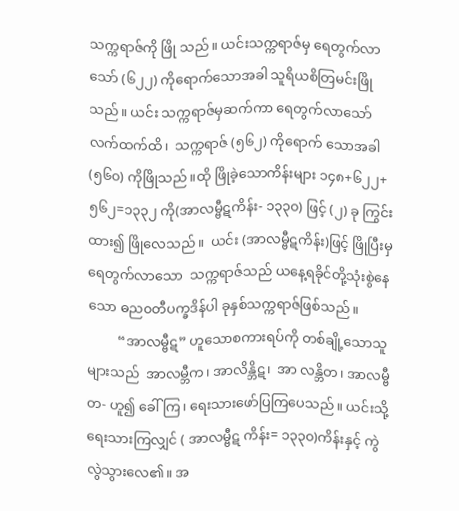သက္ကရာဇ်ကို ဖြို သည်။ ယင်းသက္ကရာဇ်မှ ရေတွက်လာသော် (၆၂၂) ကိုရောက်သောအခါ သူရိယစိတြမင်းဖြိုသည်။ ယင်း သက္ကရာဇ်မှဆက်ကာ ရေတွက်လာသော်  လက်ထက်ထိ၊  သက္ကရာဇ် (၅၆၂) ကိုရောက် သောအခါ (၅၆၀) ကိုဖြိုသည်။ထို ဖြိုခဲ့သောကိန်းများ ၁၄၈+၆၂၂+၅၆၂=၁၃၃၂ ကို(အာလမ္ဗီဋကိန်း- ၁၃၃၀) ဖြင့် (၂) ခု ကြွင်းထား၍ ဖြိုလေသည်။  ယင်း (အာလမ္ဗီဋကိန်း)ဖြင့် ဖြိုပြီးမှ ရေတွက်လာသော  သက္ကရာဇ်သည် ယနေ့ရခိုင်တို့သုံးစွဲနေသော ဓည၀တီပက္ခဒိန်ပါ ခုနှစ်သက္ကရာဇ်ဖြစ်သည်။
         “အာလမ္ဗီဋ” ဟူသောစကားရပ်ကို တစ်ချို့သောသူများသည်  အာလမ္ဘီက၊ အာလိန္ဘိဋ၊  အာ လန္ဘိတ၊ အာလမ္ဗီတ- ဟူ၍ ခေါ်ကြ၊ ရေးသားဖော်ပြကြပေသည်။ ယင်းသို့ရေးသားကြလျှင် ( အာလမ္ဗီဋ ကိန်း= ၁၃၃၀)ကိန်းနှင့် ကွဲလွဲသွားလေ၏။ အ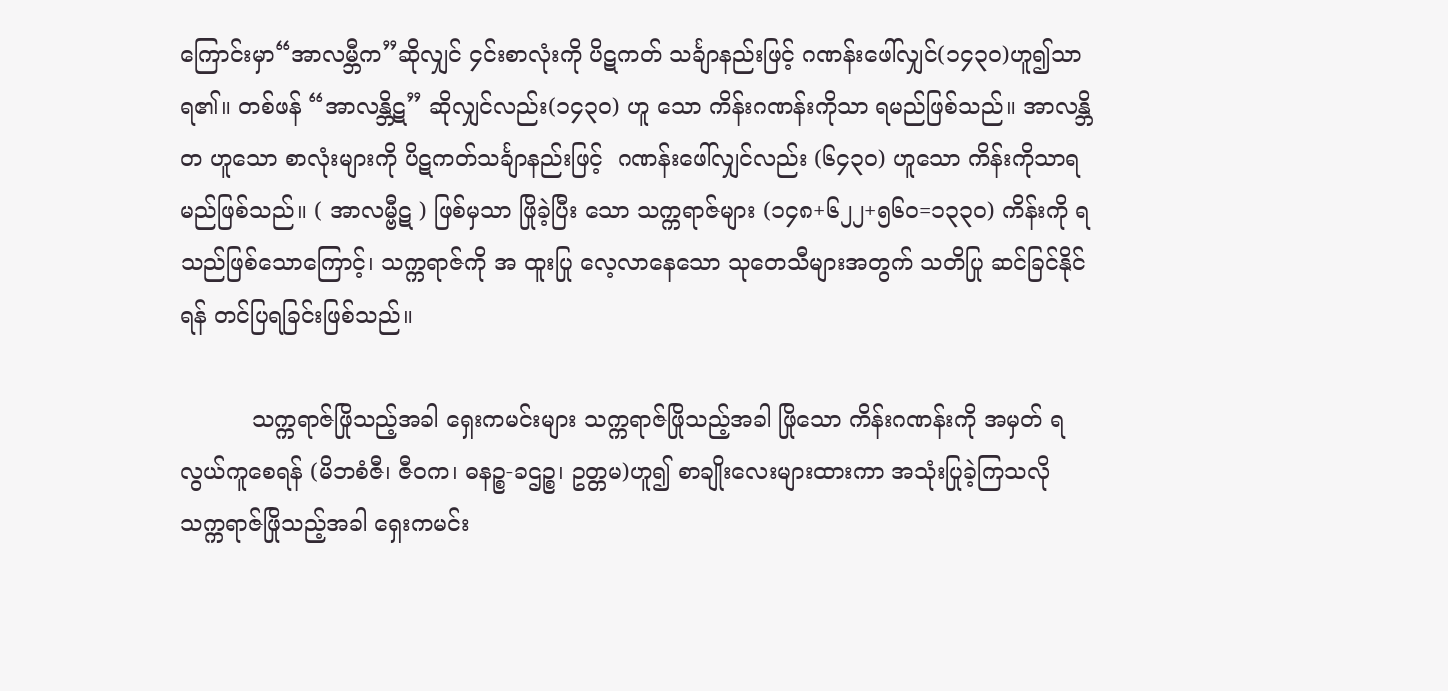ကြောင်းမှာ“အာလမ္ဘီက”ဆိုလျှင် ၄င်းစာလုံးကို ပိဋကတ် သင်္ချာနည်းဖြင့် ဂဏန်းဖေါ်လျှင်(၁၄၃၀)ဟူ၍သာရ၏။ တစ်ဖန် “အာလန္ဘိဋ” ဆိုလျှင်လည်း(၁၄၃၀) ဟူ သော ကိန်းဂဏန်းကိုသာ ရမည်ဖြစ်သည်။ အာလန္ဘိတ ဟူသော စာလုံးများကို ပိဋကတ်သင်္ချာနည်းဖြင့်  ဂဏန်းဖေါ်လျှင်လည်း (၆၄၃၀) ဟူသော ကိန်းကိုသာရမည်ဖြစ်သည်။ ( အာလမ္ဗီဋ ) ဖြစ်မှသာ ဖြိုခဲ့ပြီး သော သက္ကရာဇ်များ (၁၄၈+၆၂၂+၅၆၀=၁၃၃၀) ကိန်းကို ရသည်ဖြစ်သောကြောင့်၊ သက္ကရာဇ်ကို အ ထူးပြု လေ့လာနေသော သုတေသီများအတွက် သတိပြု ဆင်ခြင်နိုင်ရန် တင်ပြရခြင်းဖြစ်သည်။

          သက္ကရာဇ်ဖြိုသည့်အခါ ရှေးကမင်းများ သက္ကရာဇ်ဖြိုသည့်အခါ ဖြိုသော ကိန်းဂဏန်းကို အမှတ် ရလွယ်ကူစေရန် (မိဘစံဇီ၊ ဇီ၀က၊ ဓနဉ္စ-ခဌဉ္စ၊ ဥတ္တမ)ဟူ၍ စာချိုးလေးများထားကာ အသုံးပြုခဲ့ကြသလို သက္ကရာဇ်ဖြိုသည့်အခါ ရှေးကမင်း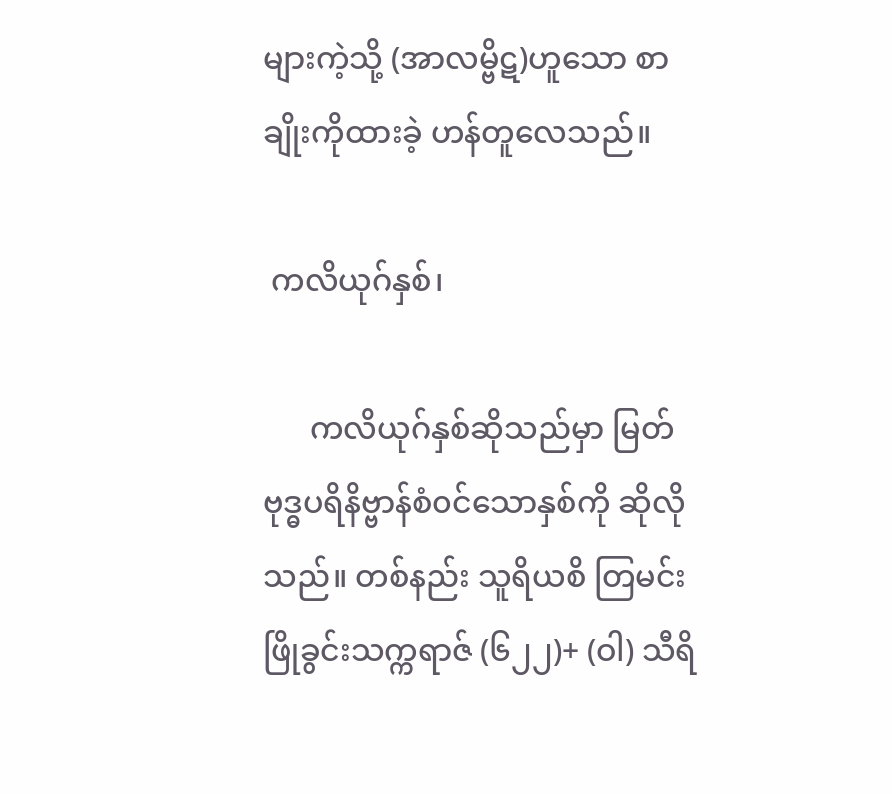များကဲ့သို့ (အာလမ္ဗိဋ)ဟူသော စာချိုးကိုထားခဲ့ ဟန်တူလေသည်။

 ကလိယုဂ်နှစ်၊

      ကလိယုဂ်နှစ်ဆိုသည်မှာ မြတ်ဗုဒ္ဓပရိနိဗ္ဗာန်စံ၀င်သောနှစ်ကို ဆိုလိုသည်။ တစ်နည်း သူရိယစိ တြမင်းဖြိုခွင်းသက္ကရာဇ် (၆၂၂)+ (ဝါ) သီရိ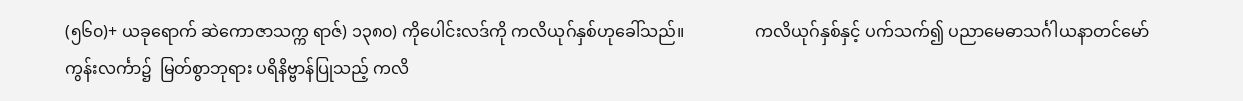(၅၆၀)+ ယခုရောက် ဆဲကောဇာသက္က ရာဇ်) ၁၃၈၀) ကိုပေါင်းလဒ်ကို ကလိယုဂ်နှစ်ဟုခေါ်သည်။                 ကလိယုဂ်နှစ်နှင့် ပက်သက်၍ ပညာမေဓာသင်္ဂါယနာတင်မော်ကွန်းလင်္ကာ၌  မြတ်စွာဘုရား ပရိနိဗ္ဗာန်ပြုသည့် ကလိ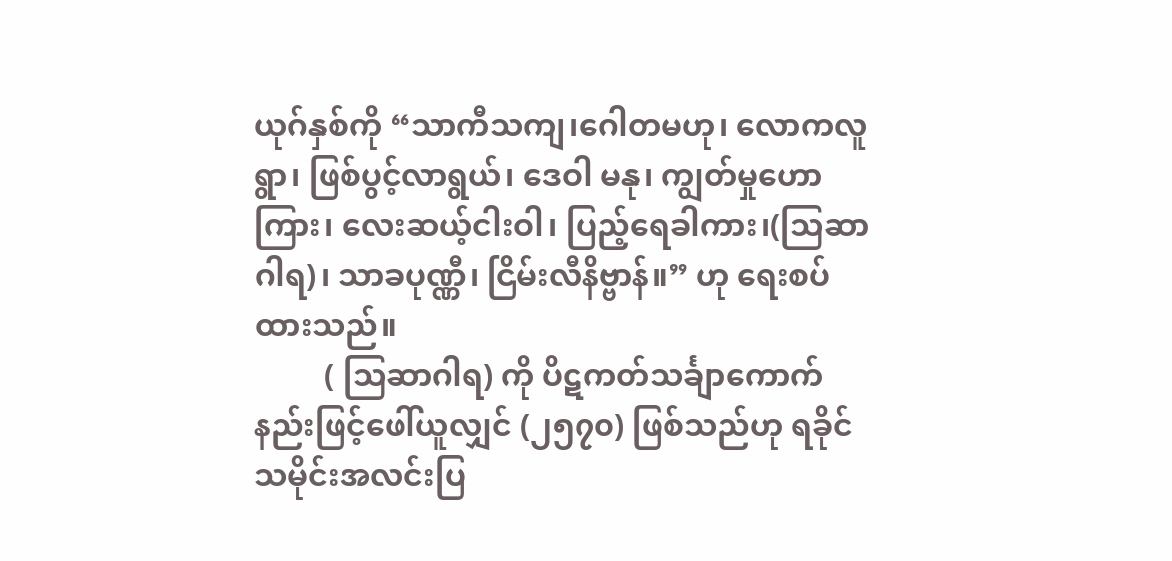ယုဂ်နှစ်ကို “သာကီသကျ၊ဂေါတမဟု၊ လောကလူရွာ၊ ဖြစ်ပွင့်လာရွယ်၊ ဒေဝါ မနု၊ ကျွတ်မှုဟောကြား၊ လေးဆယ့်ငါးဝါ၊ ပြည့်ရေခါကား၊(သြဆာဂါရ)၊ သာခပုဏ္ဏီ၊ ငြိမ်းလီနိဗ္ဗာန်။” ဟု ရေးစပ်ထားသည်။
         ( သြဆာဂါရ) ကို ပိဋကတ်သင်္ချာကောက်နည်းဖြင့်ဖေါ်ယူလျှင် (၂၅၇၀) ဖြစ်သည်ဟု ရခိုင် သမိုင်းအလင်းပြ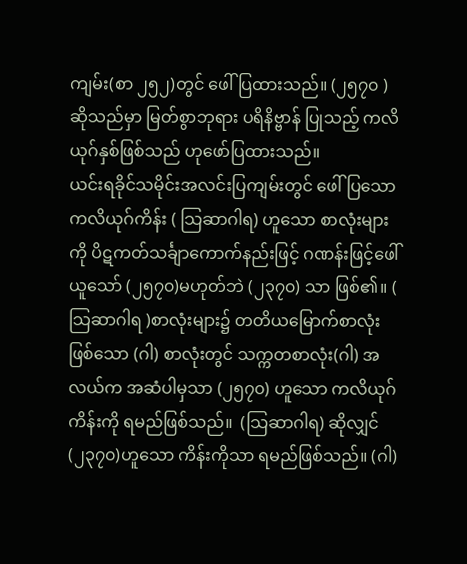ကျမ်း(စာ ၂၅၂)တွင် ဖေါ်ပြထားသည်။ (၂၅၇၀ ) ဆိုသည်မှာ မြတ်စွာဘုရား ပရိနိဗ္ဗာန် ပြုသည့် ကလိယုဂ်နှစ်ဖြစ်သည် ဟုဖော်ပြထားသည်။                  ယင်းရခိုင်သမိုင်းအလင်းပြကျမ်းတွင် ဖေါ်ပြသော ကလိယုဂ်ကိန်း ( သြဆာဂါရ) ဟူသော စာလုံးများကို ပိဋကတ်သင်္ချာကောက်နည်းဖြင့် ဂဏန်းဖြင့်ဖေါ်ယူသော် (၂၅၇၀)မဟုတ်ဘဲ (၂၃၇၀) သာ ဖြစ်၏။ ( သြဆာဂါရ )စာလုံးများ၌ တတိယမြောက်စာလုံးဖြစ်သော (ဂါ) စာလုံးတွင် သက္ကတစာလုံး(ဂါ) အလယ်က အဆံပါမှသာ (၂၅၇၀) ဟူသော ကလိယုဂ်ကိန်းကို ရမည်ဖြစ်သည်။  (သြဆာဂါရ) ဆိုလျှင် (၂၃၇၀)ဟူသော ကိန်းကိုသာ ရမည်ဖြစ်သည်။ (ဂါ)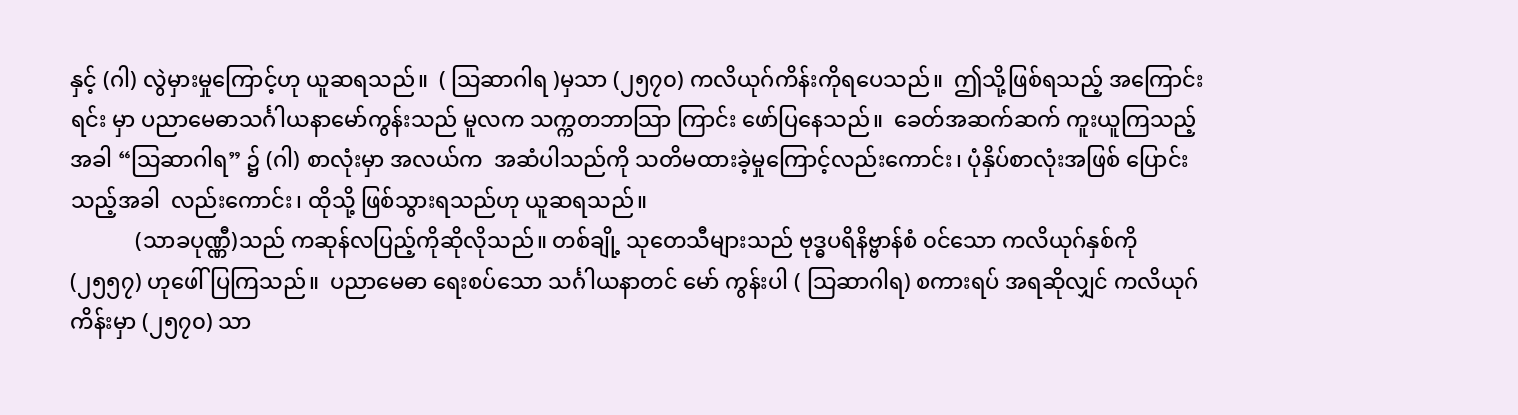နှင့် (ဂါ) လွဲမှားမှုကြောင့်ဟု ယူဆရသည်။  ( သြဆာဂါရ )မှသာ (၂၅၇၀) ကလိယုဂ်ကိန်းကိုရပေသည်။  ဤသို့ဖြစ်ရသည့် အကြောင်းရင်း မှာ ပညာမေဓာသင်္ဂါယနာမော်ကွန်းသည် မူလက သက္ကတဘာသြာ ကြာင်း ဖော်ပြနေသည်။  ခေတ်အဆက်ဆက် ကူးယူကြသည့်အခါ “သြဆာဂါရ” ၌ (ဂါ) စာလုံးမှာ အလယ်က  အဆံပါသည်ကို သတိမထားခဲ့မှုကြောင့်လည်းကောင်း၊ ပုံနှိပ်စာလုံးအဖြစ် ပြောင်းသည့်အခါ  လည်းကောင်း၊ ထိုသို့ ဖြစ်သွားရသည်ဟု ယူဆရသည်။
            (သာခပုဏ္ဏီ)သည် ကဆုန်လပြည့်ကိုဆိုလိုသည်။ တစ်ချို့ သုတေသီများသည် ဗုဒ္ဓပရိနိဗ္ဗာန်စံ ၀င်သော ကလိယုဂ်နှစ်ကို (၂၅၅၇) ဟုဖေါ်ပြကြသည်။  ပညာမေဓာ ရေးစပ်သော သင်္ဂါယနာတင် မော် ကွန်းပါ ( သြဆာဂါရ) စကားရပ် အရဆိုလျှင် ကလိယုဂ်ကိန်းမှာ (၂၅၇၀) သာ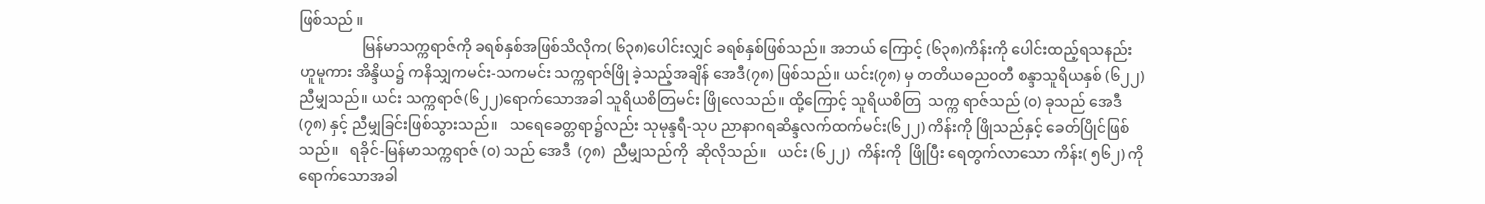ဖြစ်သည် ။
                 မြန်မာသက္ကရာဇ်ကို ခရစ်နှစ်အဖြစ်သိလိုက( ၆၃၈)ပေါင်းလျှင် ခရစ်နှစ်ဖြစ်သည်။ အဘယ် ကြောင့် (၆၃၈)ကိန်းကို ပေါင်းထည့်ရသနည်းဟူမူကား အိန္ဒိယ၌ ကနိသျှကမင်း-သကမင်း သက္ကရာဇ်ဖြို ခဲ့သည့်အချိန် အေဒီ(၇၈) ဖြစ်သည်။ ယင်း(၇၈) မှ တတိယဓည၀တီ စန္ဒာသူရိယနှစ် (၆၂၂) ညီမျှသည်။ ယင်း သက္ကရာဇ်(၆၂၂)ရောက်သောအခါ သူရိယစိတြမင်း ဖြိုလေသည်။ ထို့ကြောင့် သူရိယစိတြ  သက္က ရာဇ်သည် (၀) ခုသည် အေဒီ (၇၈) နှင့် ညီမျှခြင်းဖြစ်သွားသည်။   သရေခေတ္တရာ၌လည်း သုမုန္ဒရီ-သုပ ညာနာဂရဆိန္ဒလက်ထက်မင်း(၆၂၂) ကိန်းကို ဖြိုသည်နှင့် ခေတ်ပြိုင်ဖြစ်သည်။   ရခိုင်-မြန်မာသက္ကရာဇ် (၀) သည် အေဒီ  (၇၈)  ညီမျှသည်ကို  ဆိုလိုသည်။   ယင်း (၆၂၂)  ကိန်းကို  ဖြိုပြီး ရေတွက်လာသော ကိန်း( ၅၆၂) ကို ရောက်သောအခါ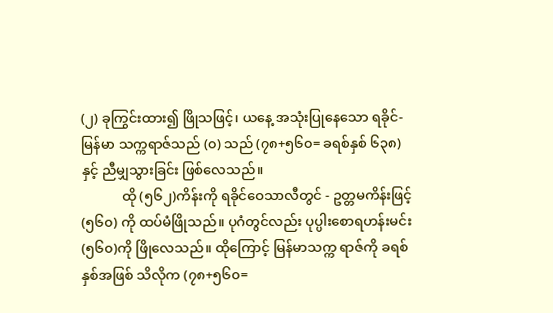(၂) ခုကြွင်းထား၍ ဖြိုသဖြင့်၊ ယနေ့ အသုံးပြုနေသော ရခိုင်- မြန်မာ သက္ကရာဇ်သည် (၀) သည် (၇၈+၅၆၀= ခရစ်နှစ် ၆၃၈) နှင့် ညီမျှသွားခြင်း ဖြစ်လေသည်။
            ထို (၅၆၂)ကိန်းကို ရခိုင်ဝေသာလီတွင် - ဥတ္တမကိန်းဖြင့် (၅၆၀) ကို ထပ်မံဖြိုသည်။ ပုဂံတွင်လည်း ပုပ္ပါးစောရဟန်းမင်း (၅၆၀)ကို ဖြိုလေသည်။ ထိုကြောင့် မြန်မာသက္က ရာဇ်ကို ခရစ်နှစ်အဖြစ် သိလိုက (၇၈+၅၆၀=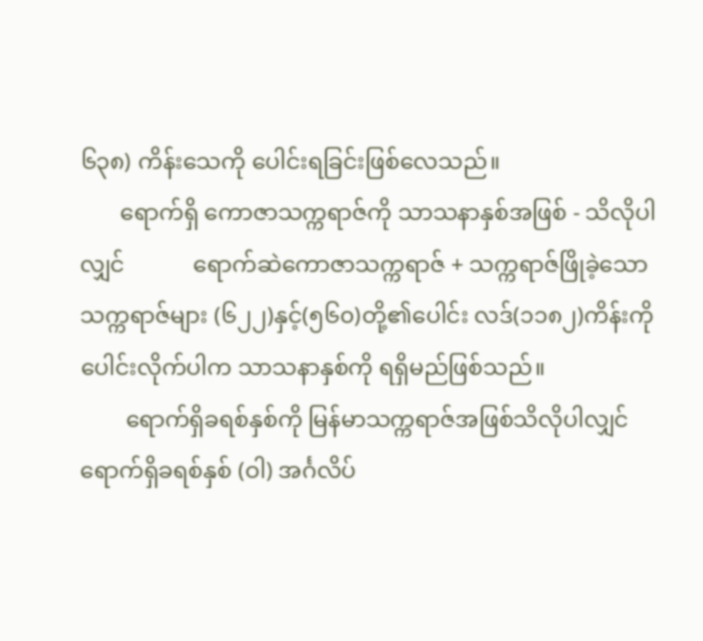၆၃၈) ကိန်းသေကို ပေါင်းရခြင်းဖြစ်လေသည်။
       ရောက်ရှိ ကောဇာသက္ကရာဇ်ကို သာသနာနှစ်အဖြစ် - သိလိုပါလျှင်            ရောက်ဆဲကောဇာသက္ကရာဇ် + သက္ကရာဇ်ဖြိုခဲ့သောသက္ကရာဇ်များ (၆၂၂)နှင့်(၅၆၀)တို့၏ပေါင်း လဒ်(၁၁၈၂)ကိန်းကို ပေါင်းလိုက်ပါက သာသနာနှစ်ကို ရရှိမည်ဖြစ်သည်။
        ရောက်ရှိခရစ်နှစ်ကို မြန်မာသက္ကရာဇ်အဖြစ်သိလိုပါလျှင်            ရောက်ရှိခရစ်နှစ် (ဝါ) အင်္ဂလိပ်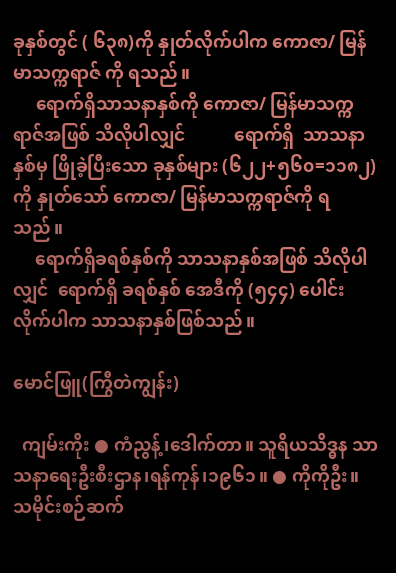ခုနှစ်တွင် ( ၆၃၈)ကို နှုတ်လိုက်ပါက ကောဇာ/ မြန်မာသက္ကရာဇ် ကို ရသည်။
     ရောက်ရှိသာသနာနှစ်ကို ကောဇာ/ မြန်မာသက္ကရာဇ်အဖြစ် သိလိုပါလျှင်           ရောက်ရှိ  သာသနာနှစ်မှ ဖြိုခဲ့ပြီးသော ခုနှစ်များ (၆၂၂+၅၆၀=၁၁၈၂) ကို နှုတ်သော် ကောဇာ/ မြန်မာသက္ကရာဇ်ကို ရသည်။
     ရောက်ရှိခရစ်နှစ်ကို သာသနာနှစ်အဖြစ် သိလိုပါလျှင်  ရောက်ရှိ ခရစ်နှစ် အေဒီကို (၅၄၄) ပေါင်းလိုက်ပါက သာသနာနှစ်ဖြစ်သည်။

မောင်ဖြူ(ကြွီတဲကျွန်း)

  ကျမ်းကိုး ● ကံညွန့်၊ဒေါက်တာ။ သူရိယသိဒ္ဓန သာသနာရေးဦးစီးဌာန၊ရန်ကုန်၊၁၉၆၁။ ● ကိုကိုဦး။ သမိုင်းစဉ်ဆက်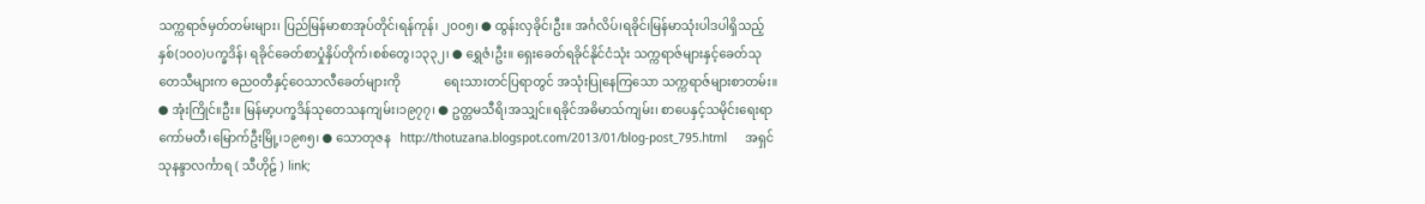သက္ကရာဇ်မှတ်တမ်းများ၊ ပြည်မြန်မာစာအုပ်တိုင်၊ရန်ကုန်၊ ၂၀၀၅၊ ● ထွန်းလှခိုင်၊ဦး။ အင်္ဂလိပ်၊ရခိုင်၊မြန်မာသုံးပါဒပါရှိသည့် နှစ်(၁၀၀)ပက္ခဒိန်၊ ရခိုင်ခေတ်စာပှုံနှိပ်တိုက်၊စစ်တွေ၊၁၃၃၂၊ ● ရွှေဇံ၊ဦး။ ရှေးခေတ်ရခိုင်နိုင်ငံသုံး သက္ကရာဇ်များနှင့်ခေတ်သုတေသီများက ဓည၀တီနှင့်ဝေသာလီခေတ်များကို              ရေးသားတင်ပြရာတွင် အသုံးပြုနေကြသော သက္ကရာဇ်များစာတမ်း။ ● အုံးကြိုင်။ဦး။ မြန်မာ့ပက္ခဒိန်သုတေသနကျမ်း၊၁၉၇၇၊ ● ဥတ္တမသီရိ၊အသျှင်။ရခိုင်အဓိမာသ်ကျမ်း၊ စာပေနှင့်သမိုင်းရေးရာကော်မတီ၊မြောက်ဦးမြို့၊၁၉၈၅၊ ● သောတုဇန   http://thotuzana.blogspot.com/2013/01/blog-post_795.html      အရှင်သုနန္ဒာလင်္ကာရ ( သီဟိုဠ် ) link;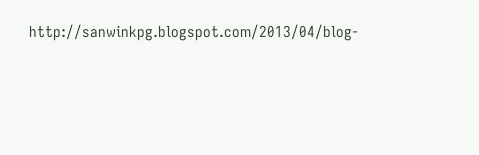http://sanwinkpg.blogspot.com/2013/04/blog-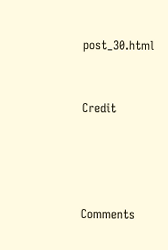post_30.html


Credit




Comments